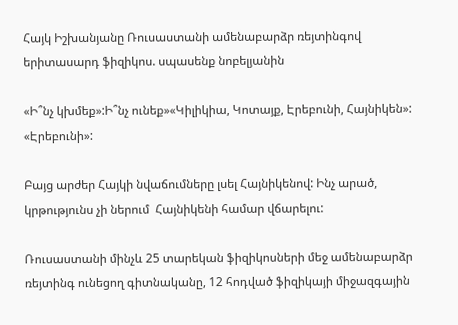Հայկ Իշխանյանը Ռուսաստանի ամենաբարձր ռեյտինգով երիտասարդ ֆիզիկոս. սպասենք նոբելյանին

«Ի՞նչ կխմեք»:Ի՞նչ ունեք»«Կիլիկիա, Կոտայք, Էրեբունի, Հայնիկեն»: «Էրեբունի»:

Բայց արժեր Հայկի նվաճումները լսել Հայնիկենով: Ինչ արած, կրթությունս չի ներում  Հայնիկենի համար վճարելու:

Ռուսաստանի մինչև 25 տարեկան ֆիզիկոսների մեջ ամենաբարձր ռեյտինգ ունեցող գիտնականը, 12 հոդված ֆիզիկայի միջազգային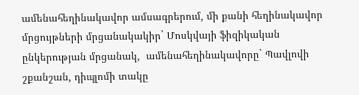ամենահեղինակավոր ամսագրերում, մի քանի հեղինակավոր մրցույթների մրցանակակիր` Մոսկվայի ֆիզիկական ընկերության մրցանակ,  ամենահեղինակավորը` Պավլովի շքանշան, դիպլոմի տակը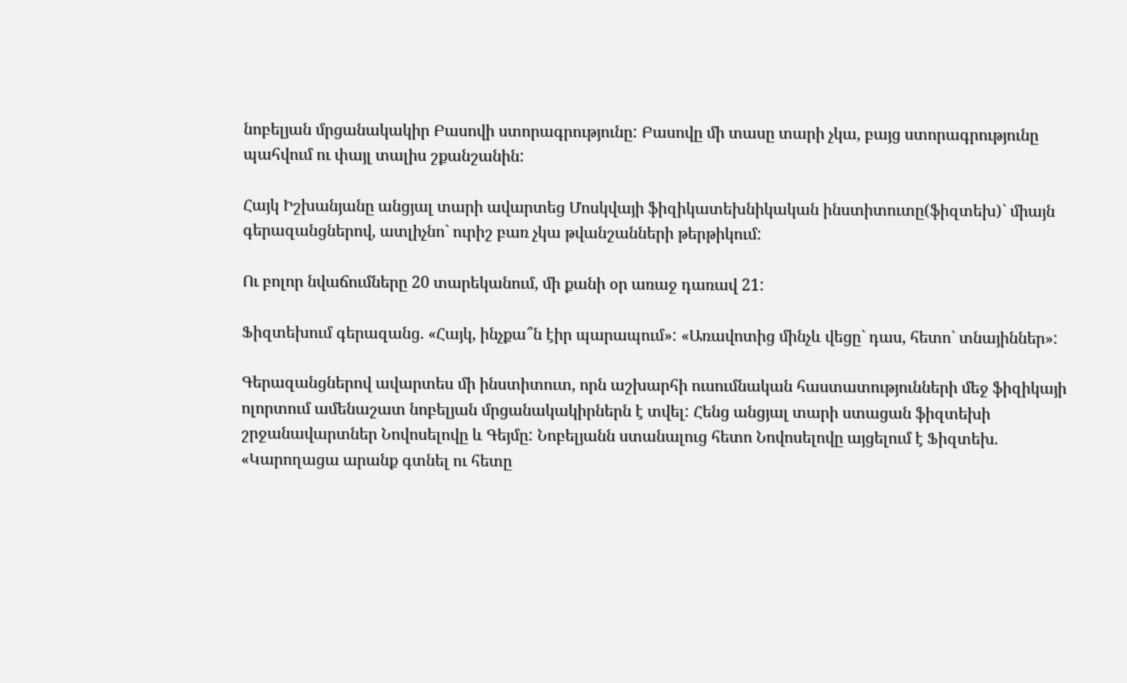նոբելյան մրցանակակիր Բասովի ստորագրությունը: Բասովը մի տասը տարի չկա, բայց ստորագրությունը պահվում ու փայլ տալիս շքանշանին:

Հայկ Իշխանյանը անցյալ տարի ավարտեց Մոսկվայի ֆիզիկատեխնիկական ինստիտուտը(ֆիզտեխ)` միայն գերազանցներով, ատլիչնո` ուրիշ բառ չկա թվանշանների թերթիկում:

Ու բոլոր նվաճումները 20 տարեկանում, մի քանի օր առաջ դառավ 21:

Ֆիզտեխում գերազանց. «Հայկ, ինչքա՞ն էիր պարապում»: «Առավոտից մինչև վեցը` դաս, հետո` տնայիններ»:

Գերազանցներով ավարտես մի ինստիտուտ, որն աշխարհի ուսումնական հաստատությունների մեջ ֆիզիկայի ոլորտում ամենաշատ նոբելյան մրցանակակիրներն է տվել: Հենց անցյալ տարի ստացան ֆիզտեխի շրջանավարտներ Նովոսելովը և Գեյմը: Նոբելյանն ստանալուց հետո Նովոսելովը այցելում է Ֆիզտեխ. «Կարողացա արանք գտնել ու հետը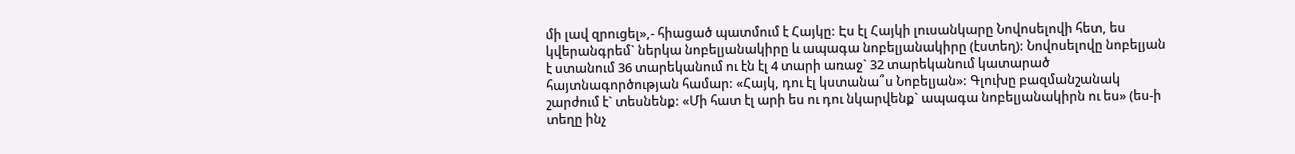մի լավ զրուցել»,- հիացած պատմում է Հայկը: Էս էլ Հայկի լուսանկարը Նովոսելովի հետ, ես կվերանգրեմ` ներկա նոբելյանակիրը և ապագա նոբելյանակիրը (էստեղ): Նովոսելովը նոբելյան է ստանում 36 տարեկանում ու էն էլ 4 տարի առաջ` 32 տարեկանում կատարած հայտնագործության համար: «Հայկ, դու էլ կստանա՞ս Նոբելյան»: Գլուխը բազմանշանակ շարժում է` տեսնենք: «Մի հատ էլ արի ես ու դու նկարվենք` ապագա նոբելյանակիրն ու ես» (ես-ի տեղը ինչ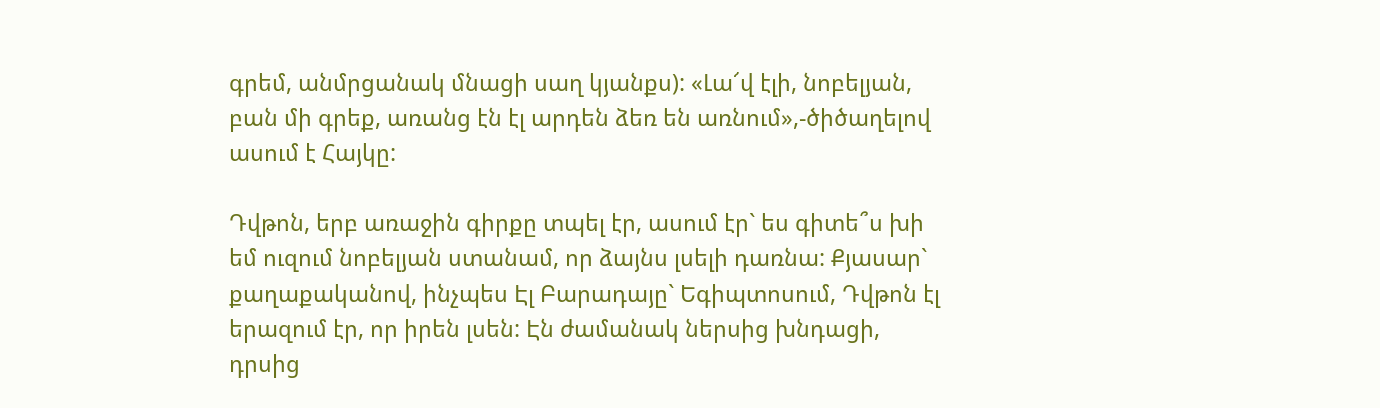գրեմ, անմրցանակ մնացի սաղ կյանքս): «Լա՜վ էլի, նոբելյան, բան մի գրեք, առանց էն էլ արդեն ձեռ են առնում»,-ծիծաղելով ասում է Հայկը:

Դվթոն, երբ առաջին գիրքը տպել էր, ասում էր` ես գիտե՞ս խի եմ ուզում նոբելյան ստանամ, որ ձայնս լսելի դառնա: Քյասար` քաղաքականով, ինչպես Էլ Բարադայը` Եգիպտոսում, Դվթոն էլ երազում էր, որ իրեն լսեն: Էն ժամանակ ներսից խնդացի, դրսից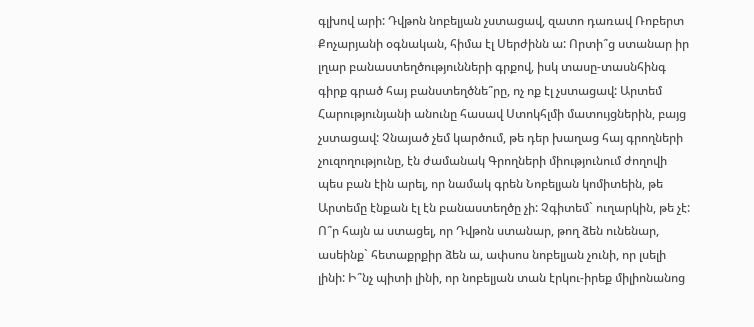գլխով արի: Դվթոն նոբելյան չստացավ, զատո դառավ Ռոբերտ Քոչարյանի օգնական, հիմա էլ Սերժինն ա: Որտի՞ց ստանար իր լղար բանաստեղծությունների գրքով, իսկ տասը-տասնհինգ գիրք գրած հայ բանստեղծնե՞րը, ոչ ոք էլ չստացավ: Արտեմ Հարությունյանի անունը հասավ Ստոկհլմի մատույցներին, բայց չստացավ: Չնայած չեմ կարծում, թե դեր խաղաց հայ գրողների չուզողությունը, էն ժամանակ Գրողների միությունում ժողովի պես բան էին արել, որ նամակ գրեն Նոբելյան կոմիտեին, թե Արտեմը էնքան էլ էն բանաստեղծը չի: Չգիտեմ` ուղարկին, թե չէ:   Ո՞ր հայն ա ստացել, որ Դվթոն ստանար, թող ձեն ունենար, ասեինք` հետաքրքիր ձեն ա, ափսոս նոբելյան չունի, որ լսելի լինի: Ի՞նչ պիտի լինի, որ նոբելյան տան էրկու-իրեք միլիոնանոց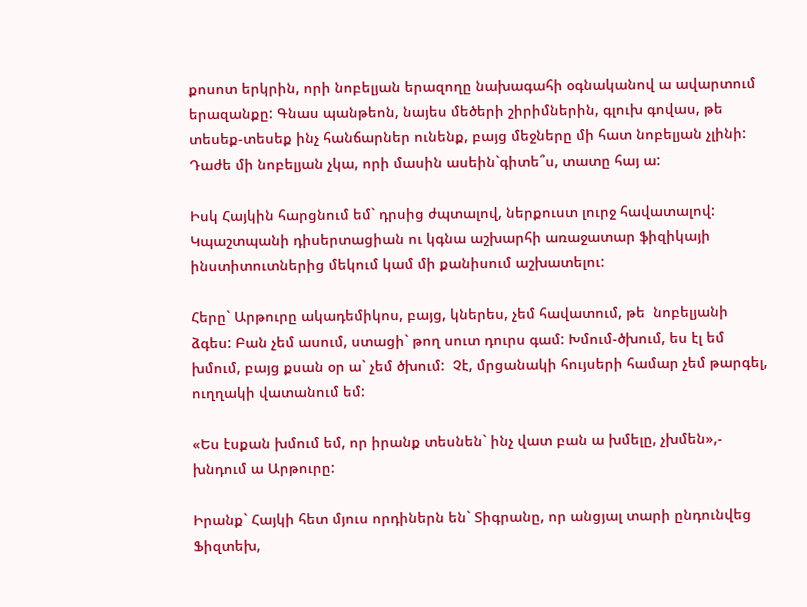քոսոտ երկրին, որի նոբելյան երազողը նախագահի օգնականով ա ավարտում երազանքը: Գնաս պանթեոն, նայես մեծերի շիրիմներին, գլուխ գովաս, թե տեսեք-տեսեք ինչ հանճարներ ունենք, բայց մեջները մի հատ նոբելյան չլինի: Դաժե մի նոբելյան չկա, որի մասին ասեին`գիտե՞ս, տատը հայ ա:

Իսկ Հայկին հարցնում եմ` դրսից ժպտալով, ներքուստ լուրջ հավատալով: Կպաշտպանի դիսերտացիան ու կգնա աշխարհի առաջատար ֆիզիկայի ինստիտուտներից մեկում կամ մի քանիսում աշխատելու:

Հերը` Արթուրը ակադեմիկոս, բայց, կներես, չեմ հավատում, թե  նոբելյանի ձգես: Բան չեմ ասում, ստացի` թող սուտ դուրս գամ: Խմում-ծխում, ես էլ եմ խմում, բայց քսան օր ա` չեմ ծխում:  Չէ, մրցանակի հույսերի համար չեմ թարգել, ուղղակի վատանում եմ:

«Ես էսքան խմում եմ, որ իրանք տեսնեն` ինչ վատ բան ա խմելը, չխմեն»,- խնդում ա Արթուրը:

Իրանք` Հայկի հետ մյուս որդիներն են` Տիգրանը, որ անցյալ տարի ընդունվեց Ֆիզտեխ,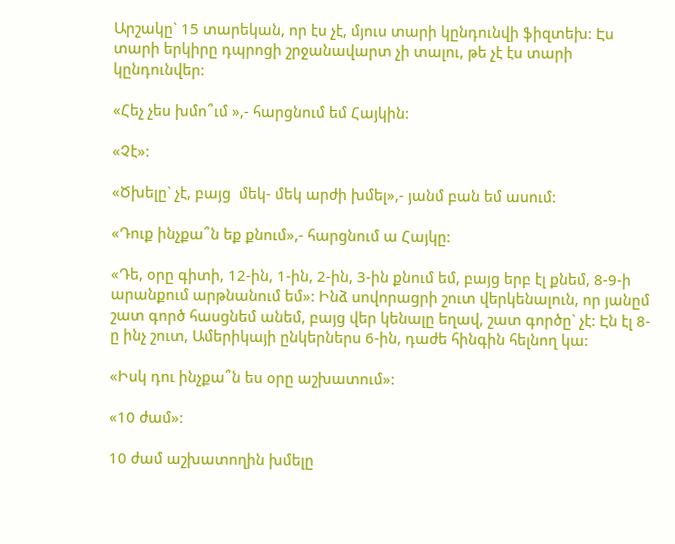Արշակը` 15 տարեկան, որ էս չէ, մյուս տարի կընդունվի ֆիզտեխ: Էս տարի երկիրը դպրոցի շրջանավարտ չի տալու, թե չէ էս տարի կընդունվեր:

«Հեչ չես խմո՞ւմ »,- հարցնում եմ Հայկին:

«Չէ»:

«Ծխելը` չէ, բայց  մեկ- մեկ արժի խմել»,- յանմ բան եմ ասում:

«Դուք ինչքա՞ն եք քնում»,- հարցնում ա Հայկը:

«Դե, օրը գիտի, 12-ին, 1-ին, 2-ին, 3-ին քնում եմ, բայց երբ էլ քնեմ, 8-9-ի արանքում արթնանում եմ»: Ինձ սովորացրի շուտ վերկենալուն, որ յանըմ շատ գործ հասցնեմ անեմ, բայց վեր կենալը եղավ, շատ գործը` չէ: Էն էլ 8-ը ինչ շուտ, Ամերիկայի ընկերներս 6-ին, դաժե հինգին հելնող կա:

«Իսկ դու ինչքա՞ն ես օրը աշխատում»:

«10 ժամ»:

10 ժամ աշխատողին խմելը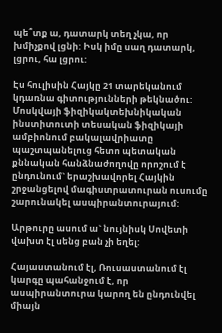պե՞տք ա, դատարկ տեղ չկա, որ խմիչքով լցնի: Իսկ իմը սաղ դատարկ, լցրու, հա լցրու:

Էս հուլիսին Հայկը 21 տարեկանում կդառնա գիտությունների թեկնածու: Մոսկվայի ֆիզիկակտեխնիկական ինստիտուտի տեսական ֆիզիկայի ամբիոնում բակալավրիատը պաշտպանելուց հետո պետական քննական հանձնաժողովը որոշում է ընդունում` երաշխավորել Հայկին շրջանցելով մագիստրատուրան ուսումը շարունակել ասպիրանտուրայում:

Արթուրը ասում ա` նույնիսկ Սովետի վախտ էլ սենց բան չի եղել:

Հայաստանում էլ, Ռուսաստանում էլ կարգը պահանջում է, որ ասպիրանտուրա կարող են ընդունվել միայն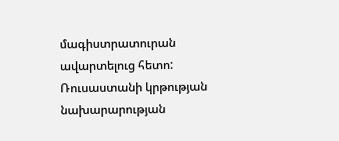մագիստրատուրան ավարտելուց հետո: Ռուսաստանի կրթության նախարարության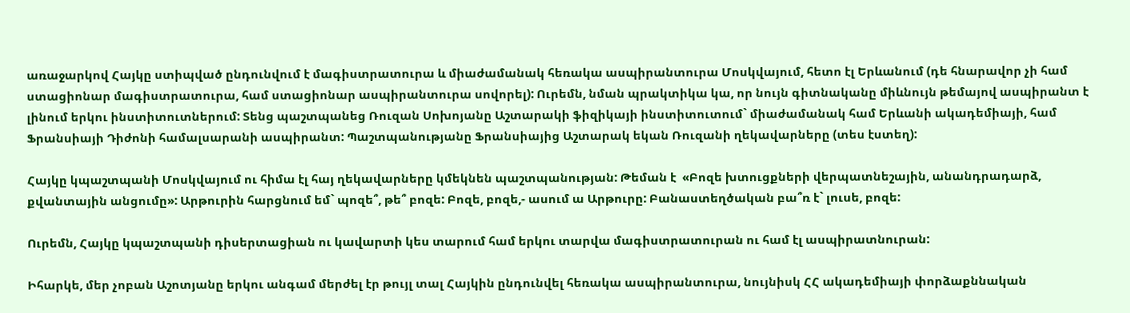առաջարկով Հայկը ստիպված ընդունվում է մագիստրատուրա և միաժամանակ հեռակա ասպիրանտուրա Մոսկվայում, հետո էլ Երևանում (դե հնարավոր չի համ ստացիոնար մագիստրատուրա, համ ստացիոնար ասպիրանտուրա սովորել): Ուրեմն, նման պրակտիկա կա, որ նույն գիտնականը միևնույն թեմայով ասպիրանտ է լինում երկու ինստիտուտներում: Տենց պաշտպանեց Ռուզան Սոխոյանը Աշտարակի ֆիզիկայի ինստիտուտում` միաժամանակ համ Երևանի ակադեմիայի, համ Ֆրանսիայի Դիժոնի համալսարանի ասպիրանտ: Պաշտպանությանը Ֆրանսիայից Աշտարակ եկան Ռուզանի ղեկավարները (տես էստեղ):

Հայկը կպաշտպանի Մոսկվայում ու հիմա էլ հայ ղեկավարները կմեկնեն պաշտպանության: Թեման է  «Բոզե խտուցքների վերպատնեշային, անանդրադարձ, քվանտային անցումը»: Արթուրին հարցնում եմ` պոզե՞, թե՞ բոզե: Բոզե, բոզե,- ասում ա Արթուրը: Բանաստեղծական բա՞ռ է` լուսե, բոզե:

Ուրեմն, Հայկը կպաշտպանի դիսերտացիան ու կավարտի կես տարում համ երկու տարվա մագիստրատուրան ու համ էլ ասպիրատնուրան:

Իհարկե, մեր չոբան Աշոտյանը երկու անգամ մերժել էր թույլ տալ Հայկին ընդունվել հեռակա ասպիրանտուրա, նույնիսկ ՀՀ ակադեմիայի փորձաքննական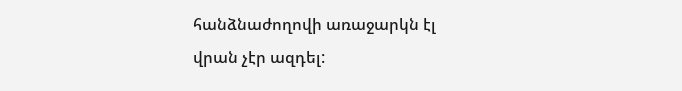հանձնաժողովի առաջարկն էլ վրան չէր ազդել: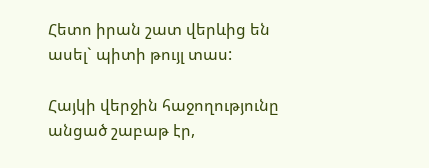Հետո իրան շատ վերևից են ասել` պիտի թույլ տաս:

Հայկի վերջին հաջողությունը անցած շաբաթ էր,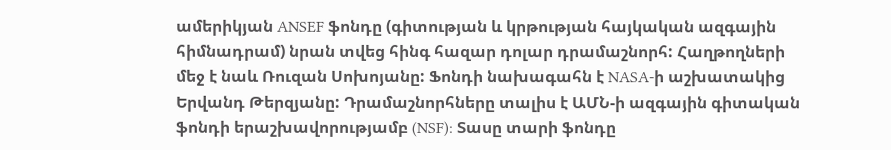ամերիկյան ANSEF ֆոնդը (գիտության և կրթության հայկական ազգային հիմնադրամ) նրան տվեց հինգ հազար դոլար դրամաշնորհ: Հաղթողների մեջ է նաև Ռուզան Սոխոյանը: Ֆոնդի նախագահն է NASA-ի աշխատակից Երվանդ Թերզյանը: Դրամաշնորհները տալիս է ԱՄՆ-ի ազգային գիտական ֆոնդի երաշխավորությամբ (NSF): Տասը տարի ֆոնդը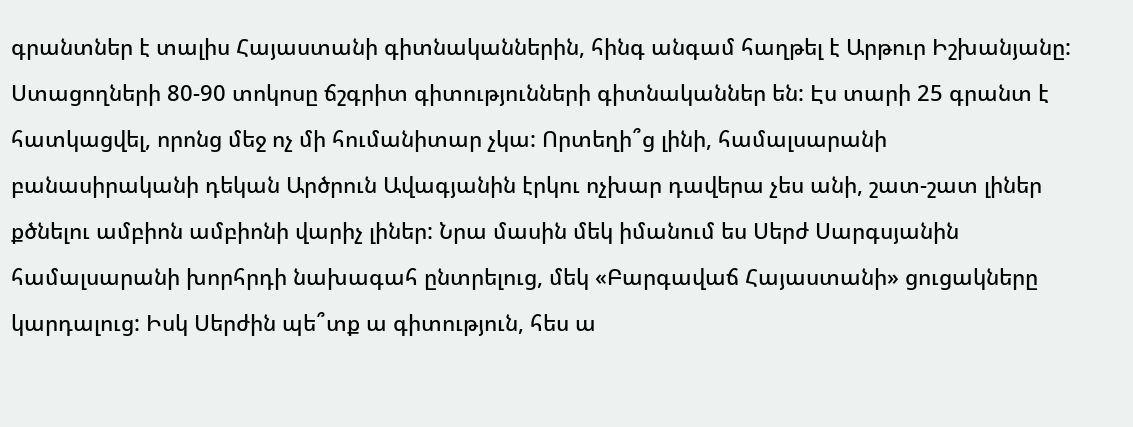գրանտներ է տալիս Հայաստանի գիտնականներին, հինգ անգամ հաղթել է Արթուր Իշխանյանը: Ստացողների 80-90 տոկոսը ճշգրիտ գիտությունների գիտնականներ են: Էս տարի 25 գրանտ է հատկացվել, որոնց մեջ ոչ մի հումանիտար չկա: Որտեղի՞ց լինի, համալսարանի բանասիրականի դեկան Արծրուն Ավագյանին էրկու ոչխար դավերա չես անի, շատ-շատ լիներ քծնելու ամբիոն ամբիոնի վարիչ լիներ: Նրա մասին մեկ իմանում ես Սերժ Սարգսյանին համալսարանի խորհրդի նախագահ ընտրելուց, մեկ «Բարգավաճ Հայաստանի» ցուցակները կարդալուց: Իսկ Սերժին պե՞տք ա գիտություն, հես ա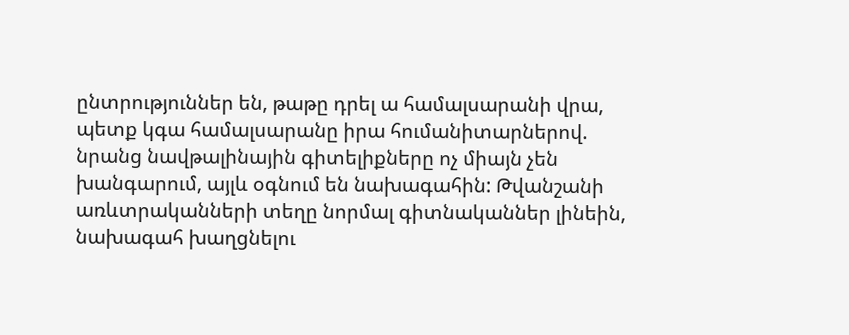ընտրություններ են, թաթը դրել ա համալսարանի վրա, պետք կգա համալսարանը իրա հումանիտարներով. նրանց նավթալինային գիտելիքները ոչ միայն չեն խանգարում, այլև օգնում են նախագահին: Թվանշանի առևտրականների տեղը նորմալ գիտնականներ լինեին, նախագահ խաղցնելու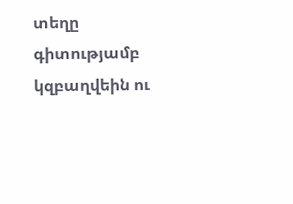տեղը գիտությամբ կզբաղվեին ու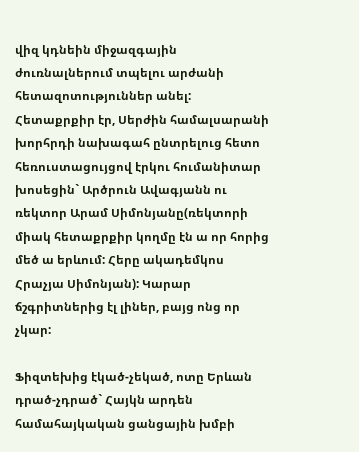վիզ կդնեին միջազգային ժուռնալներում տպելու արժանի հետազոտություններ անել: Հետաքրքիր էր, Սերժին համալսարանի խորհրդի նախագահ ընտրելուց հետո հեռուստացույցով էրկու հումանիտար խոսեցին` Արծրուն Ավագյանն ու ռեկտոր Արամ Սիմոնյանը(ռեկտորի միակ հետաքրքիր կողմը էն ա որ հորից մեծ ա երևում: Հերը ակադեմկոս Հրաչյա Սիմոնյան): Կարար ճշգրիտներից էլ լիներ, բայց ոնց որ չկար:

Ֆիզտեխից էկած-չեկած, ոտը Երևան դրած-չդրած` Հայկն արդեն համահայկական ցանցային խմբի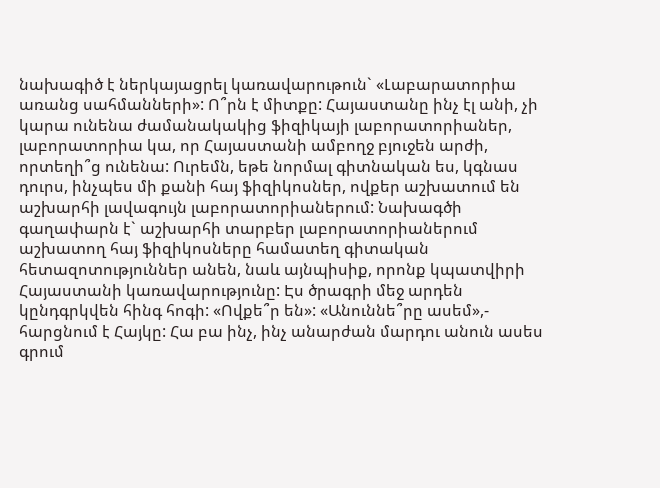նախագիծ է ներկայացրել կառավարութուն` «Լաբարատորիա առանց սահմանների»: Ո՞րն է միտքը: Հայաստանը ինչ էլ անի, չի կարա ունենա ժամանակակից ֆիզիկայի լաբորատորիաներ, լաբորատորիա կա, որ Հայաստանի ամբողջ բյուջեն արժի, որտեղի՞ց ունենա: Ուրեմն, եթե նորմալ գիտնական ես, կգնաս դուրս, ինչպես մի քանի հայ ֆիզիկոսներ, ովքեր աշխատում են աշխարհի լավագույն լաբորատորիաներում: Նախագծի գաղափարն է` աշխարհի տարբեր լաբորատորիաներում աշխատող հայ ֆիզիկոսները համատեղ գիտական հետազոտություններ անեն, նաև այնպիսիք, որոնք կպատվիրի Հայաստանի կառավարությունը: Էս ծրագրի մեջ արդեն կընդգրկվեն հինգ հոգի: «Ովքե՞ր են»: «Անուննե՞րը ասեմ»,- հարցնում է Հայկը: Հա բա ինչ, ինչ անարժան մարդու անուն ասես գրում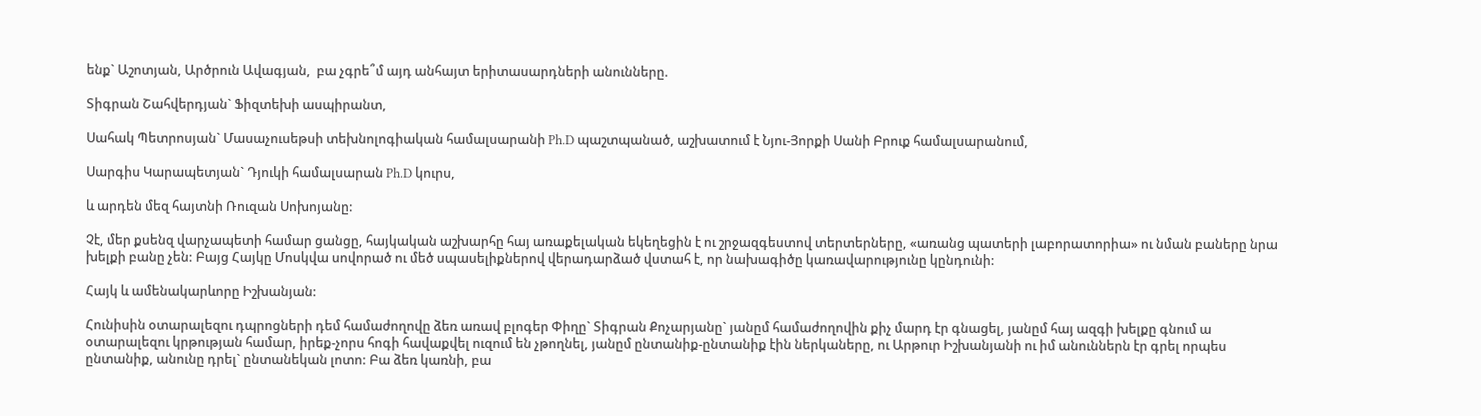ենք` Աշոտյան, Արծրուն Ավագյան,  բա չգրե՞մ այդ անհայտ երիտասարդների անունները.

Տիգրան Շահվերդյան` Ֆիզտեխի ասպիրանտ,

Սահակ Պետրոսյան` Մասաչուսեթսի տեխնոլոգիական համալսարանի Ph.D պաշտպանած, աշխատում է Նյու-Յորքի Սանի Բրուք համալսարանում,

Սարգիս Կարապետյան` Դյուկի համալսարան Ph.D կուրս,

և արդեն մեզ հայտնի Ռուզան Սոխոյանը:

Չէ, մեր քսենզ վարչապետի համար ցանցը, հայկական աշխարհը հայ առաքելական եկեղեցին է ու շրջազգեստով տերտերները, «առանց պատերի լաբորատորիա» ու նման բաները նրա խելքի բանը չեն: Բայց Հայկը Մոսկվա սովորած ու մեծ սպասելիքներով վերադարձած վստահ է, որ նախագիծը կառավարությունը կընդունի:

Հայկ և ամենակարևորը Իշխանյան:

Հունիսին օտարալեզու դպրոցների դեմ համաժողովը ձեռ առավ բլոգեր Փիղը` Տիգրան Քոչարյանը` յանըմ համաժողովին քիչ մարդ էր գնացել, յանըմ հայ ազգի խելքը գնում ա օտարալեզու կրթության համար, իրեք-չորս հոգի հավաքվել ուզում են չթողնել, յանըմ ընտանիք-ընտանիք էին ներկաները, ու Արթուր Իշխանյանի ու իմ անուններն էր գրել որպես ընտանիք, անունը դրել` ընտանեկան լոտո: Բա ձեռ կառնի, բա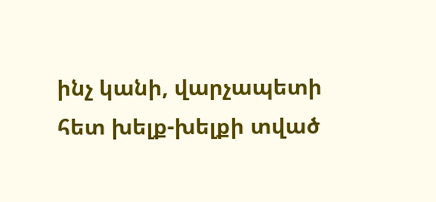ինչ կանի, վարչապետի հետ խելք-խելքի տված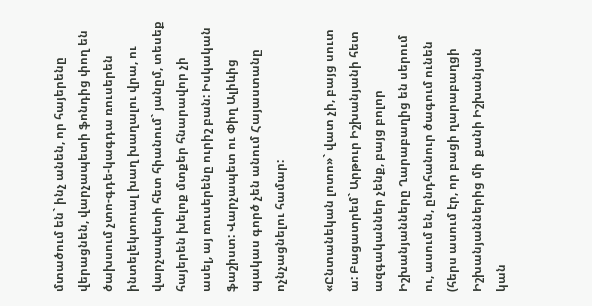մտածում են` ինչ անեն, որ հայերենը վերացնեն, վարչապետի ֆոնդից փող են ծախսում չտո-գդե-կագդա ռուսերեն ինտելեկտուալ խաղ խաղալու վրա, ու վարչապետի հետ հիանում` յանըմ, տեսեք հայերեն խելոք մտքեր հնարավոր չի ասել, այ ռուսերենը ուրիշ բան: Իսկական ֆաշիստ: Վարչապետ ու Փիղ Ալիևից պակաս գործ չեն անում Հայաստանը ոչնչացնելու համար:

«Ընտանեկան լոտո»` վատ չի, բայց սուտ ա: Բացատրեմ` Արթուր Իշխանյանի հետ ազգականներ չենք, բայց բոլոր Իշխանյանները Ղարաբաղից են սերում ու, ասում են, ընդհանուր ծագում ունեն (հերս ասում էր, որ բացի ղարաբաղցի Իշխանյաններից մի  քանի Իշխանյան կան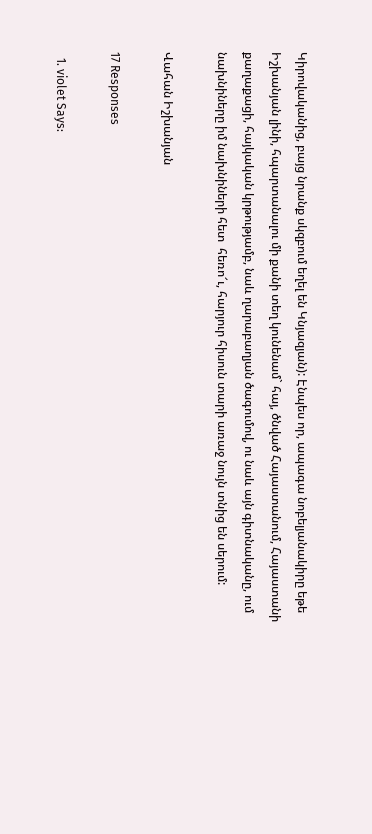Կիրովականից, բայց նրանք սկզբում եղել են Կնյազյան): Էնպես որ, ապագա նոբելյանակիրը եթե Իշխանյան լինի, հպարտանալու մի քանի տեղ կունենամ` հայ, ծնված Հայաստանում, Հայաստանի քաղաքացի, հայկական կրթությամբ, նաև ղարաբաղյան ծագումով, ու նաև այն գիտնականը, ում նախնիները իմ նախնիների հետ  հեռո՜ւ, հարյուր հիսուն տարի առաջ նույն տնից են սերում:

Վահան Իշխանյան

17 Responses

  1. violet Says: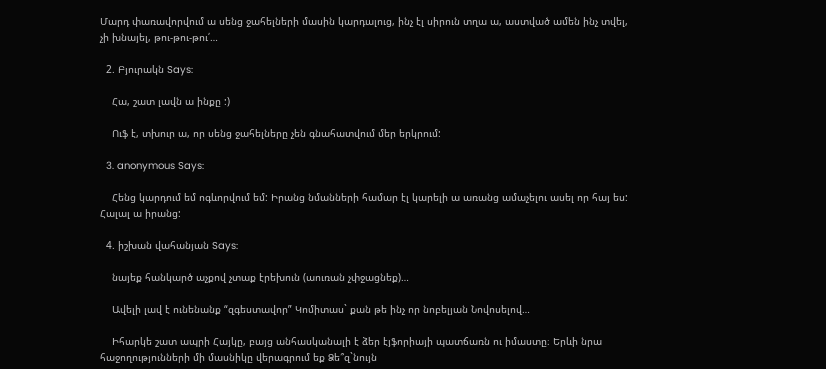Մարդ փառավորվում ա սենց ջահելների մասին կարդալուց, ինչ էլ սիրուն տղա ա, աստված ամեն ինչ տվել, չի խնայել, թու-թու-թու՛…

  2. Բյուրակն Says:

    Հա, շատ լավն ա ինքը :)

    Ուֆ է, տխուր ա, որ սենց ջահելները չեն գնահատվում մեր երկրում:

  3. anonymous Says:

    Հենց կարդում եմ ոգևորվում եմ: Իրանց նմանների համար էլ կարելի ա առանց ամաչելու ասել որ հայ ես: Հալալ ա իրանց:

  4. իշխան վահանյան Says:

    նայեք հանկարծ աչքով չտաք էրեխուն (աուռան չփջացնեք)…

    Ավելի լավ է ունենանք “զգեստավոր” Կոմիտաս` քան թե ինչ որ նոբելյան Նովոսելով…

    Իհարկե շատ ապրի Հայկը, բայց անհասկանալի է ձեր էյֆորիայի պատճառն ու իմաստը։ Երևի նրա հաջողությունների մի մասնիկը վերագրում եք Ձե՞զ`նույն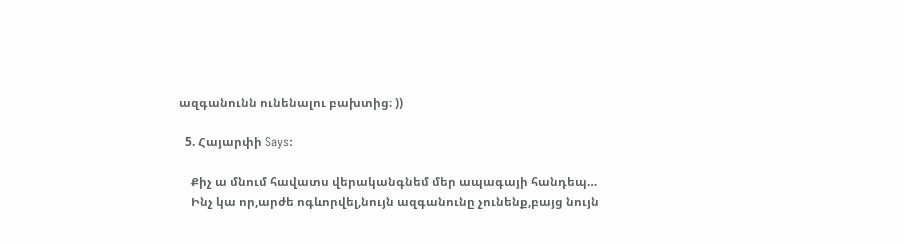ազգանունն ունենալու բախտից։ ))

  5. Հայարփի Says:

    Քիչ ա մնում հավատս վերականգնեմ մեր ապագայի հանդեպ…
    Ինչ կա որ,արժե ոգևորվել,նույն ազգանունը չունենք,բայց նույն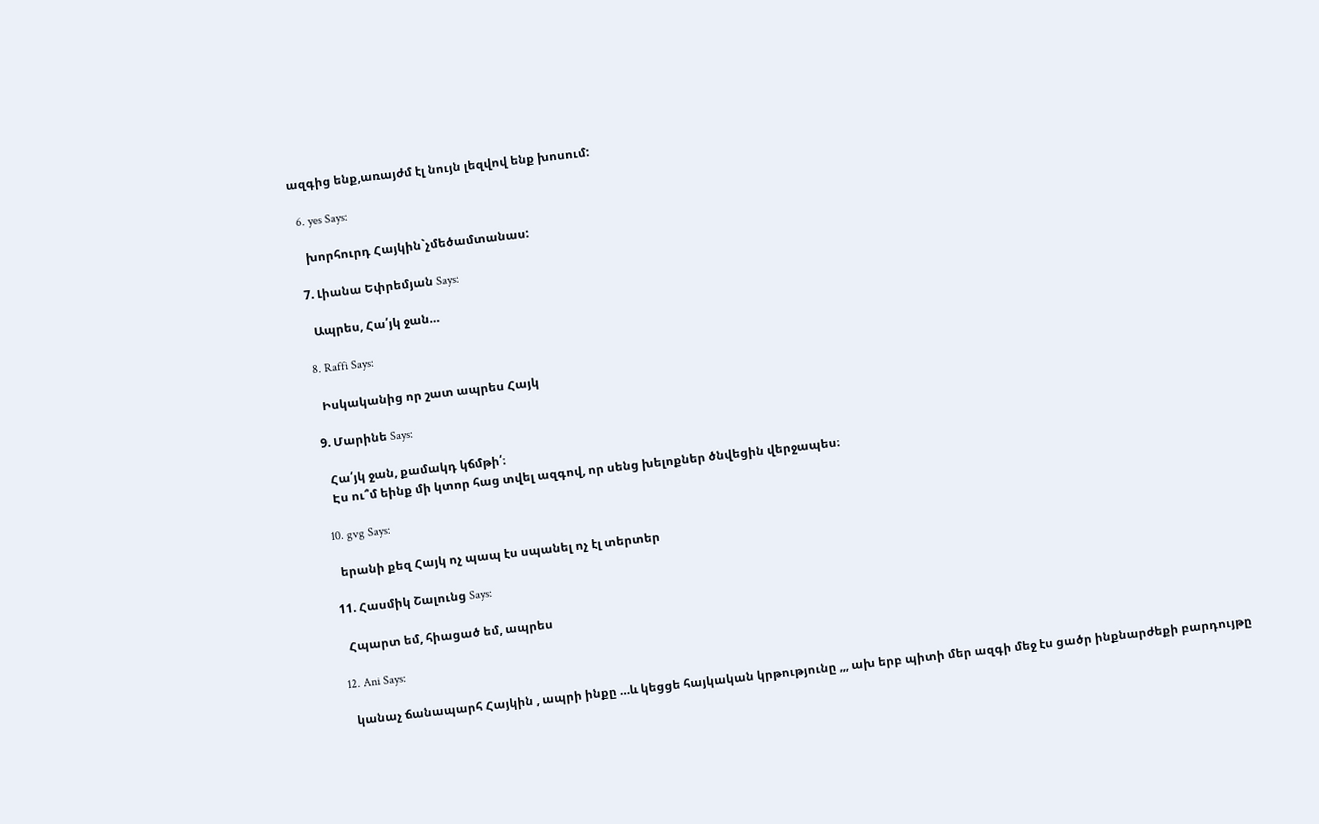ազգից ենք,առայժմ էլ նույն լեզվով ենք խոսում:

  6. yes Says:

    խորհուրդ Հայկին`չմեծամտանաս:

  7. Լիանա Եփրեմյան Says:

    Ապրես, Հա՛յկ ջան…

  8. Raffi Says:

    Իսկականից որ շատ ապրես Հայկ

  9. Մարինե Says:

    Հա՛յկ ջան, քամակդ կճմթի՛։
    Էս ու՞մ եինք մի կտոր հաց տվել ազգով, որ սենց խելոքներ ծնվեցին վերջապես։

  10. gvg Says:

    երանի քեզ Հայկ ոչ պապ էս սպանել ոչ էլ տերտեր

  11. Հասմիկ Շալունց Says:

    Հպարտ եմ, հիացած եմ, ապրես

  12. Ani Says:

    կանաչ ճանապարհ Հայկին , ապրի ինքը …և կեցցե հայկական կրթությունը ,,, ախ երբ պիտի մեր ազգի մեջ էս ցածր ինքնարժեքի բարդույթը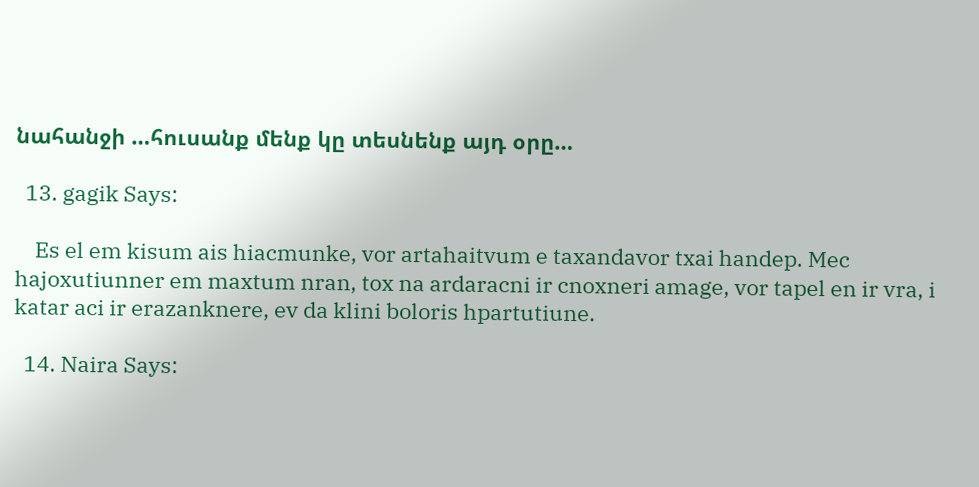նահանջի …հուսանք մենք կը տեսնենք այդ օրը…

  13. gagik Says:

    Es el em kisum ais hiacmunke, vor artahaitvum e taxandavor txai handep. Mec hajoxutiunner em maxtum nran, tox na ardaracni ir cnoxneri amage, vor tapel en ir vra, i katar aci ir erazanknere, ev da klini boloris hpartutiune.

  14. Naira Says: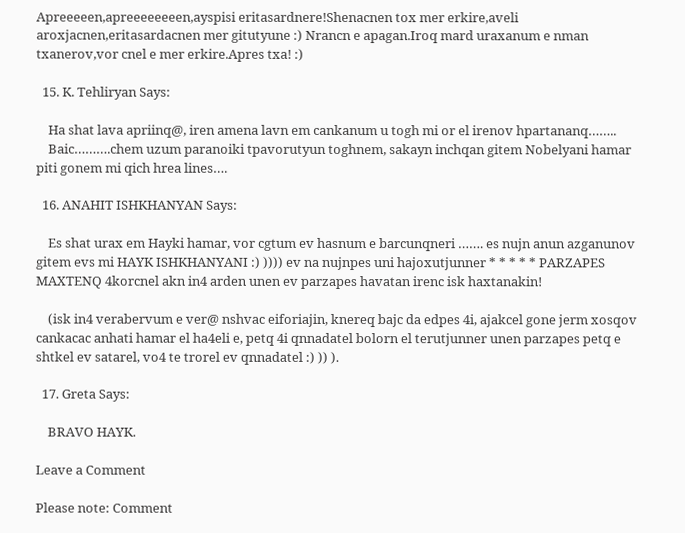Apreeeeen,apreeeeeeeen,ayspisi eritasardnere!Shenacnen tox mer erkire,aveli aroxjacnen,eritasardacnen mer gitutyune :) Nrancn e apagan.Iroq mard uraxanum e nman txanerov,vor cnel e mer erkire.Apres txa! :)

  15. K. Tehliryan Says:

    Ha shat lava apriinq@, iren amena lavn em cankanum u togh mi or el irenov hpartananq……..
    Baic……….chem uzum paranoiki tpavorutyun toghnem, sakayn inchqan gitem Nobelyani hamar piti gonem mi qich hrea lines….

  16. ANAHIT ISHKHANYAN Says:

    Es shat urax em Hayki hamar, vor cgtum ev hasnum e barcunqneri ……. es nujn anun azganunov gitem evs mi HAYK ISHKHANYANI :) )))) ev na nujnpes uni hajoxutjunner * * * * * PARZAPES MAXTENQ 4korcnel akn in4 arden unen ev parzapes havatan irenc isk haxtanakin!

    (isk in4 verabervum e ver@ nshvac eiforiajin, knereq bajc da edpes 4i, ajakcel gone jerm xosqov cankacac anhati hamar el ha4eli e, petq 4i qnnadatel bolorn el terutjunner unen parzapes petq e shtkel ev satarel, vo4 te trorel ev qnnadatel :) )) ).

  17. Greta Says:

    BRAVO HAYK.

Leave a Comment

Please note: Comment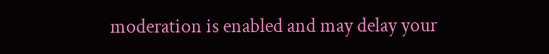moderation is enabled and may delay your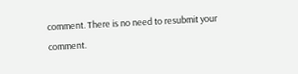comment. There is no need to resubmit your comment.